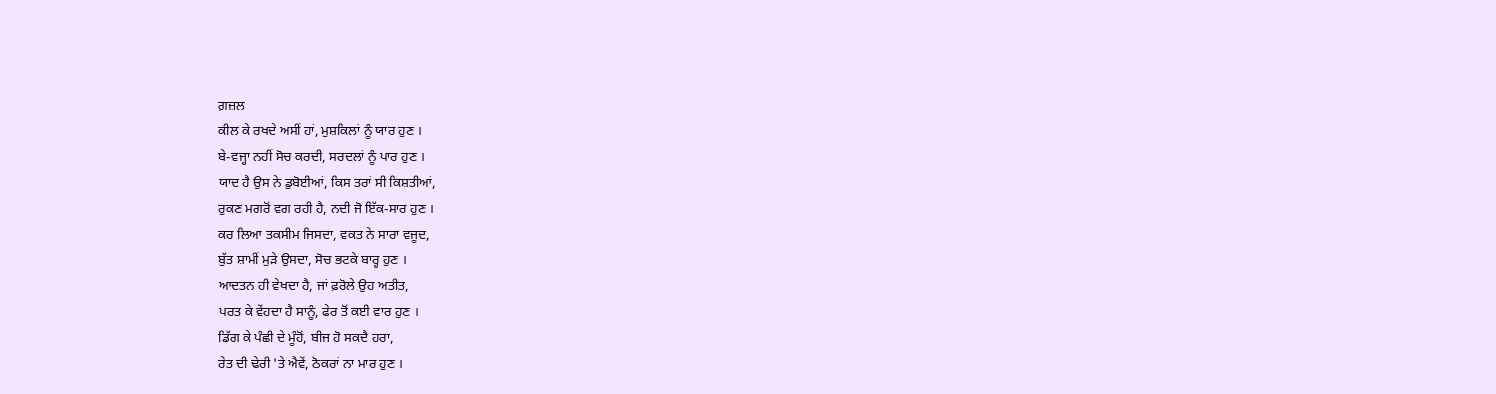ਗ਼ਜ਼ਲ
ਕੀਲ ਕੇ ਰਖਦੇ ਅਸੀਂ ਹਾਂ, ਮੁਸ਼ਕਿਲਾਂ ਨੂੰ ਯਾਰ ਹੁਣ ।
ਬੇ-ਵਜ੍ਹਾ ਨਹੀਂ ਸੋਚ ਕਰਦੀ, ਸਰਦਲਾਂ ਨੂੰ ਪਾਰ ਹੁਣ ।
ਯਾਦ ਹੈ ਉਸ ਨੇ ਡੁਬੋਈਆਂ, ਕਿਸ ਤਰਾਂ ਸੀ ਕਿਸ਼ਤੀਆਂ,
ਰੁਕਣ ਮਗਰੋਂ ਵਗ ਰਹੀ ਹੈ, ਨਦੀ ਜੋ ਇੱਕ-ਸਾਰ ਹੁਣ ।
ਕਰ ਲਿਆ ਤਕਸੀਮ ਜਿਸਦਾ, ਵਕਤ ਨੇ ਸਾਰਾ ਵਜੂਦ,
ਬੁੱਤ ਸ਼ਾਮੀਂ ਮੁੜੇ ਉਸਦਾ, ਸੋਚ ਭਟਕੇ ਬਾਰ੍ਹ ਹੁਣ ।
ਆਦਤਨ ਹੀ ਵੇਖਦਾ ਹੈ, ਜਾਂ ਫ਼ਰੋਲੇ ਉਹ ਅਤੀਤ,
ਪਰਤ ਕੇ ਵੇਂਹਦਾ ਹੈ ਸਾਨੂੰ, ਫੇਰ ਤੋਂ ਕਈ ਵਾਰ ਹੁਣ ।
ਡਿੱਗ ਕੇ ਪੰਛੀ ਦੇ ਮੂੰਹੋਂ, ਬੀਜ ਹੋ ਸਕਦੈ ਹਰਾ,
ਰੇਤ ਦੀ ਢੇਰੀ 'ਤੇ ਐਵੇਂ, ਠੋਕਰਾਂ ਨਾ ਮਾਰ ਹੁਣ ।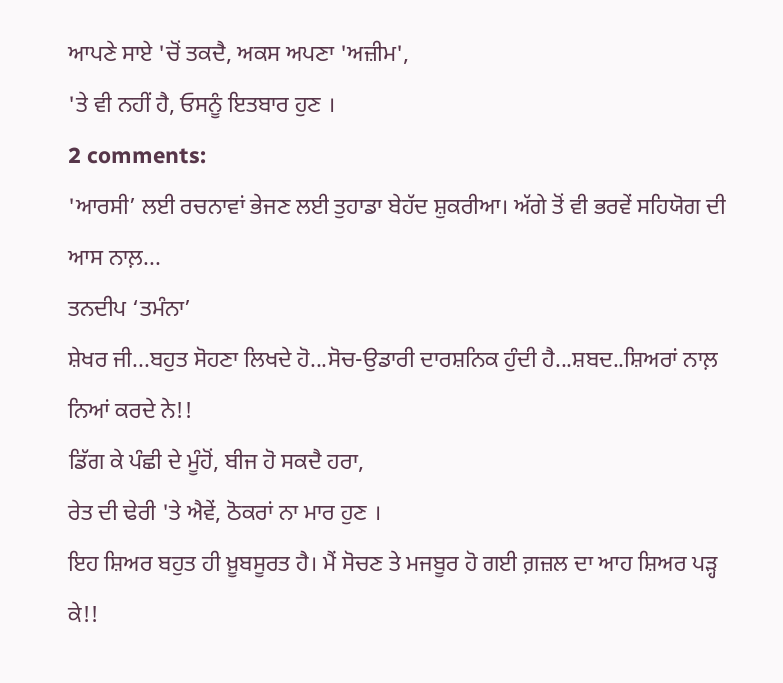ਆਪਣੇ ਸਾਏ 'ਚੋਂ ਤਕਦੈ, ਅਕਸ ਅਪਣਾ 'ਅਜ਼ੀਮ',
'ਤੇ ਵੀ ਨਹੀਂ ਹੈ, ਓਸਨੂੰ ਇਤਬਾਰ ਹੁਣ ।
2 comments:
'ਆਰਸੀ’ ਲਈ ਰਚਨਾਵਾਂ ਭੇਜਣ ਲਈ ਤੁਹਾਡਾ ਬੇਹੱਦ ਸ਼ੁਕਰੀਆ। ਅੱਗੇ ਤੋਂ ਵੀ ਭਰਵੇਂ ਸਹਿਯੋਗ ਦੀ ਆਸ ਨਾਲ਼...
ਤਨਦੀਪ ‘ਤਮੰਨਾ’
ਸ਼ੇਖਰ ਜੀ...ਬਹੁਤ ਸੋਹਣਾ ਲਿਖਦੇ ਹੋ...ਸੋਚ-ਉਡਾਰੀ ਦਾਰਸ਼ਨਿਕ ਹੁੰਦੀ ਹੈ...ਸ਼ਬਦ..ਸ਼ਿਅਰਾਂ ਨਾਲ਼ ਨਿਆਂ ਕਰਦੇ ਨੇ!!
ਡਿੱਗ ਕੇ ਪੰਛੀ ਦੇ ਮੂੰਹੋਂ, ਬੀਜ ਹੋ ਸਕਦੈ ਹਰਾ,
ਰੇਤ ਦੀ ਢੇਰੀ 'ਤੇ ਐਵੇਂ, ਠੋਕਰਾਂ ਨਾ ਮਾਰ ਹੁਣ ।
ਇਹ ਸ਼ਿਅਰ ਬਹੁਤ ਹੀ ਖ਼ੂਬਸੂਰਤ ਹੈ। ਮੈਂ ਸੋਚਣ ਤੇ ਮਜਬੂਰ ਹੋ ਗਈ ਗ਼ਜ਼ਲ ਦਾ ਆਹ ਸ਼ਿਅਰ ਪੜ੍ਹ ਕੇ!!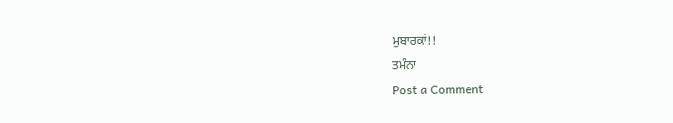ਮੁਬਾਰਕਾਂ!!
ਤਮੰਨਾ
Post a Comment